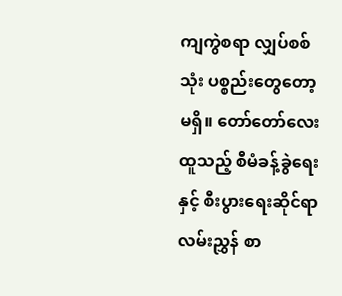ကျကွဲစရာ လျှပ်စစ်သုံး ပစ္စည်းတွေတော့ မရှိ။ တော်တော်လေး ထူသည့် စီမံခန့်ခွဲရေးနှင့် စီးပွားရေးဆိုင်ရာ လမ်းညွှန် စာ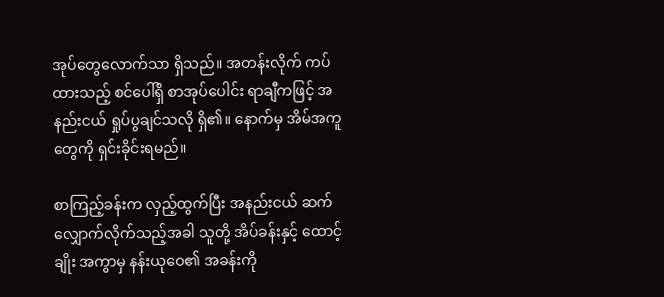အုပ်တွေလောက်သာ ရှိသည်။ အတန်းလိုက် ကပ်ထားသည့် စင်ပေါ်ရှိ စာအုပ်ပေါင်း ရာချီကဖြင့် အနည်းငယ် ရှုပ်ပွချင်သလို ရှိ၏။ နောက်မှ အိမ်အကူတွေကို ရှင်းခိုင်းရမည်။

စာကြည့်ခန်းက လှည့်ထွက်ပြီး အနည်းငယ် ဆက်လျှောက်လိုက်သည့်အခါ သူတို့ အိပ်ခန်းနှင့် ထောင့်ချိုး အကွာမှ နန်းယုဝေ၏ အခန်းကို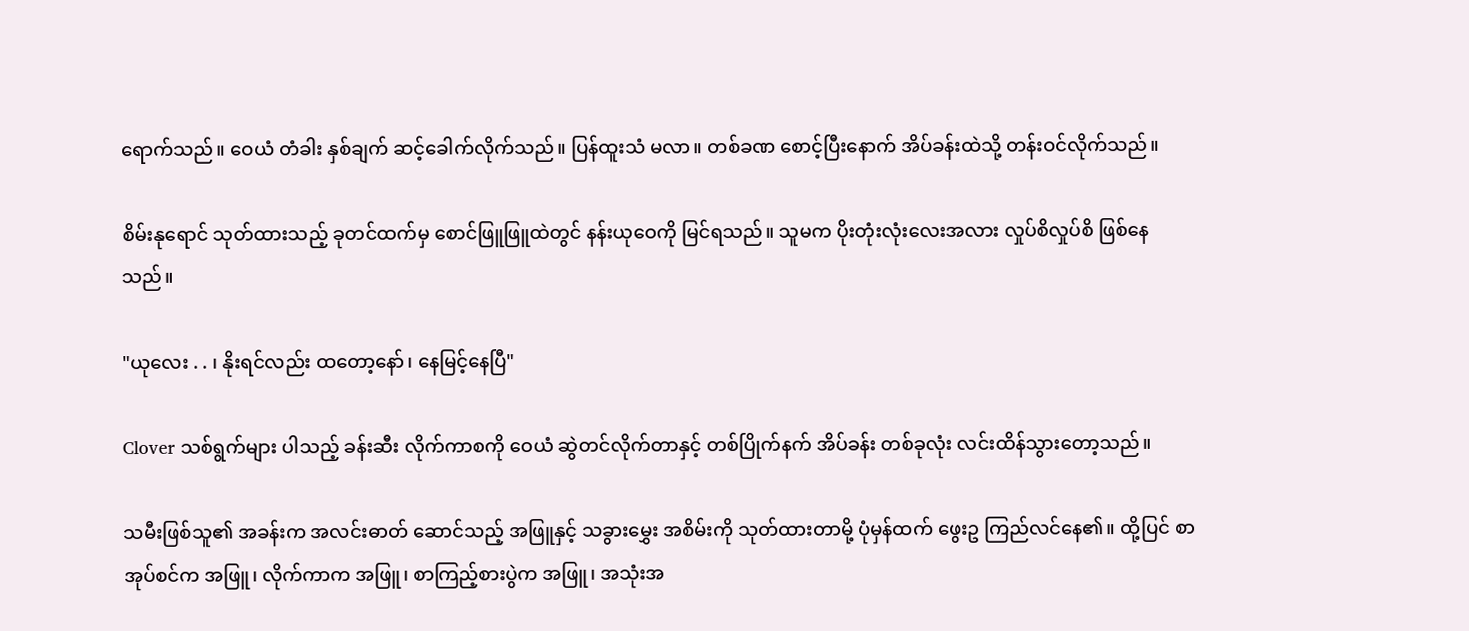ရောက်သည်။ ဝေယံ တံခါး နှစ်ချက် ဆင့်ခေါက်လိုက်သည်။ ပြန်ထူးသံ မလာ။ တစ်ခဏ စောင့်ပြီးနောက် အိပ်ခန်းထဲသို့ တန်းဝင်လိုက်သည်။

စိမ်းနုရောင် သုတ်ထားသည့် ခုတင်ထက်မှ စောင်ဖြူဖြူထဲတွင် နန်းယုဝေကို မြင်ရသည်။ သူမက ပိုးတုံးလုံးလေးအလား လှုပ်စိလှုပ်စိ ဖြစ်နေသည်။

"ယုလေး . . ၊ နိုးရင်လည်း ထတော့နော်၊ နေမြင့်နေပြီ"

Clover သစ်ရွက်များ ပါသည့် ခန်းဆီး လိုက်ကာစကို ဝေယံ ဆွဲတင်လိုက်တာနှင့် တစ်ပြိုက်နက် အိပ်ခန်း တစ်ခုလုံး လင်းထိန်သွားတော့သည်။

သမီးဖြစ်သူ၏ အခန်းက အလင်းဓာတ် ဆောင်သည့် အဖြူနှင့် သခွားမွှေး အစိမ်းကို သုတ်ထားတာမို့ ပုံမှန်ထက် ဖွေးဥ ကြည်လင်နေ၏။ ထို့ပြင် စာအုပ်စင်က အဖြူ၊ လိုက်ကာက အဖြူ၊ စာကြည့်စားပွဲက အဖြူ၊ အသုံးအ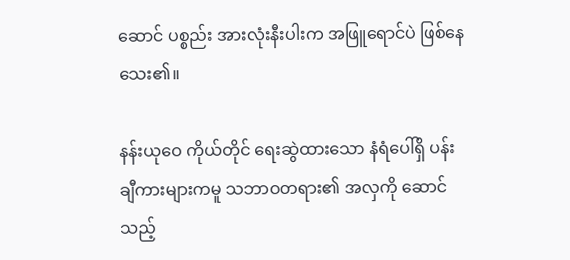ဆောင် ပစ္စည်း အားလုံးနီးပါးက အဖြူရောင်ပဲ ဖြစ်နေသေး၏။

နန်းယုဝေ ကိုယ်တိုင် ရေးဆွဲထားသော နံရံပေါ်ရှိ ပန်းချီကားများကမူ သဘာဝတရား၏ အလှကို ဆောင်သည့်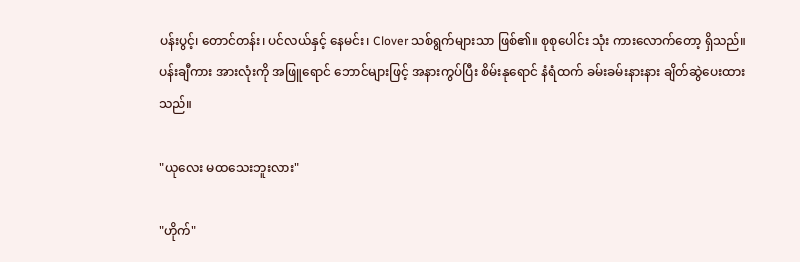ပန်းပွင့်၊ တောင်တန်း၊ ပင်လယ်နှင့် နေမင်း၊ Clover သစ်ရွက်များသာ ဖြစ်၏။ စုစုပေါင်း သုံး ကားလောက်တော့ ရှိသည်။ ပန်းချီကား အားလုံးကို အဖြူရောင် ဘောင်များဖြင့် အနားကွပ်ပြီး စိမ်းနုရောင် နံရံထက် ခမ်းခမ်းနားနား ချိတ်ဆွဲပေးထားသည်။

"ယုလေး မထသေးဘူးလား"

"ဟိုက်"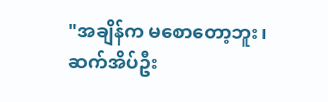"အချိန်က မစောတော့ဘူး၊ ဆက်အိပ်ဦး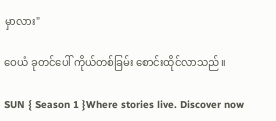မှာလား"

ဝေယံ ခုတင်ပေါ် ကိုယ်တစ်ခြမ်း စောင်းထိုင်လာသည်။

SUN { Season 1 }Where stories live. Discover now